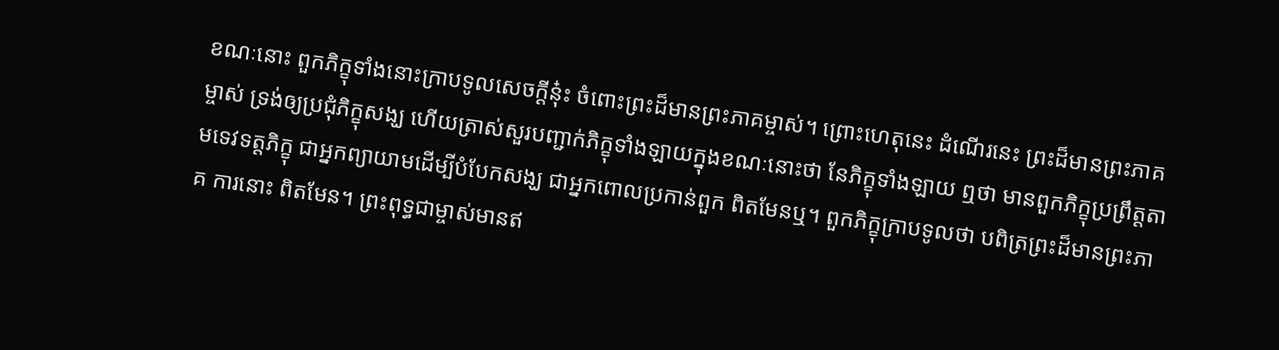ខណៈនោះ ពួកភិក្ខុទាំងនោះក្រាបទូលសេចក្តីនុ៎ះ ចំពោះព្រះដ៏មានព្រះភាគម្ចាស់។ ព្រោះហេតុនេះ ដំណើរនេះ ព្រះដ៏មានព្រះភាគម្ចាស់ ទ្រង់ឲ្យប្រជុំភិក្ខុសង្ឃ ហើយត្រាស់សួរបញ្ជាក់ភិក្ខុទាំងឡាយក្នុងខណៈនោះថា នែភិក្ខុទាំងឡាយ ឮថា មានពួកភិក្ខុប្រព្រឹត្តតាមទេវទត្តភិក្ខុ ជាអ្នកព្យាយាមដើម្បីបំបែកសង្ឃ ជាអ្នកពោលប្រកាន់ពួក ពិតមែនឬ។ ពួកភិក្ខុក្រាបទូលថា បពិត្រព្រះដ៏មានព្រះភាគ ការនោះ ពិតមែន។ ព្រះពុទ្ធជាម្ចាស់មានឥ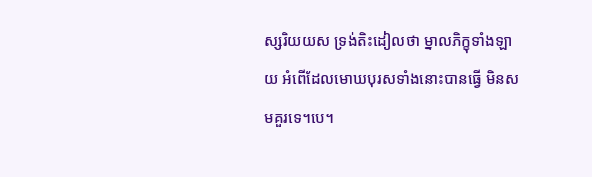ស្សរិយយស ទ្រង់តិះដៀលថា ម្នាលភិក្ខុទាំងឡាយ អំពើដែលមោឃបុរសទាំងនោះបានធ្វើ មិនសមគួរទេ។បេ។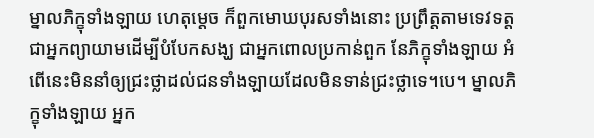ម្នាលភិក្ខុទាំងឡាយ ហេតុម្តេច ក៏ពួកមោឃបុរសទាំងនោះ ប្រព្រឹត្តតាមទេវទត្ត ជាអ្នកព្យាយាមដើម្បីបំបែកសង្ឃ ជាអ្នកពោលប្រកាន់ពួក នែភិក្ខុទាំងឡាយ អំពើនេះមិននាំឲ្យជ្រះថ្លាដល់ជនទាំងឡាយដែលមិនទាន់ជ្រះថ្លាទេ។បេ។ ម្នាលភិក្ខុទាំងឡាយ អ្នក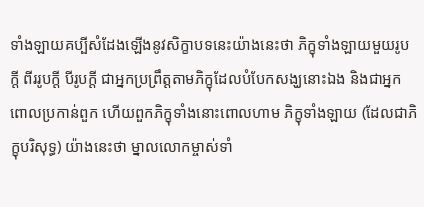ទាំងឡាយគប្បីសំដែងឡើងនូវសិក្ខាបទនេះយ៉ាងនេះថា ភិក្ខុទាំងឡាយមួយរូបក្តី ពីររូបក្តី បីរូបក្តី ជាអ្នកប្រព្រឹត្តតាមភិក្ខុដែលបំបែកសង្ឃនោះឯង និងជាអ្នកពោលប្រកាន់ពួក ហើយពួកភិក្ខុទាំងនោះពោលហាម ភិក្ខុទាំងឡាយ (ដែលជាភិក្ខុបរិសុទ្ធ) យ៉ាងនេះថា ម្នាលលោកម្ចាស់ទាំ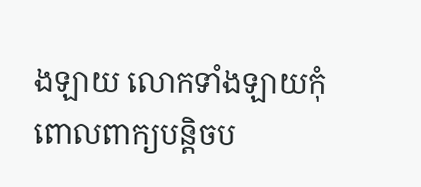ងឡាយ លោកទាំងឡាយកុំពោលពាក្យបន្តិចប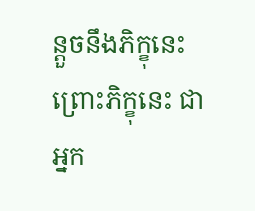ន្តួចនឹងភិក្ខុនេះ ព្រោះភិក្ខុនេះ ជាអ្នក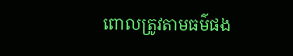ពោលត្រូវតាមធម៌ផង